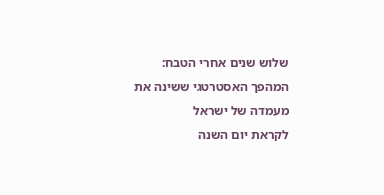שלוש שנים אחרי הטבח: המהפך האסטרטגי ששינה את מעמדה של ישראל
לקראת יום השנה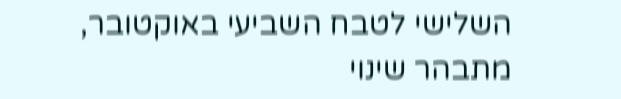השלישי לטבח השביעי באוקטובר, מתבהר שינוי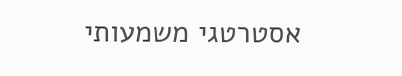אסטרטגי משמעותי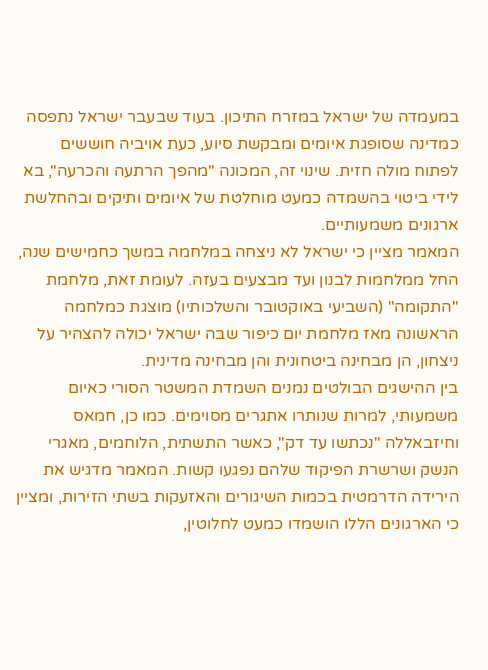במעמדה של ישראל במזרח התיכון. בעוד שבעבר ישראל נתפסה כמדינה שסופגת איומים ומבקשת סיוע, כעת אויביה חוששים לפתוח מולה חזית. שינוי זה, המכונה "מהפך הרתעה והכרעה", בא לידי ביטוי בהשמדה כמעט מוחלטת של איומים ותיקים ובהחלשת ארגונים משמעותיים.
המאמר מציין כי ישראל לא ניצחה במלחמה במשך כחמישים שנה, החל ממלחמות לבנון ועד מבצעים בעזה. לעומת זאת, מלחמת "התקומה" (השביעי באוקטובר והשלכותיו) מוצגת כמלחמה הראשונה מאז מלחמת יום כיפור שבה ישראל יכולה להצהיר על ניצחון, הן מבחינה ביטחונית והן מבחינה מדינית.
בין ההישגים הבולטים נמנים השמדת המשטר הסורי כאיום משמעותי, למרות שנותרו אתגרים מסוימים. כמו כן, חמאס וחיזבאללה "נכתשו עד דק", כאשר התשתית, הלוחמים, מאגרי הנשק ושרשרת הפיקוד שלהם נפגעו קשות. המאמר מדגיש את הירידה הדרמטית בכמות השיגורים והאזעקות בשתי הזירות, ומציין כי הארגונים הללו הושמדו כמעט לחלוטין,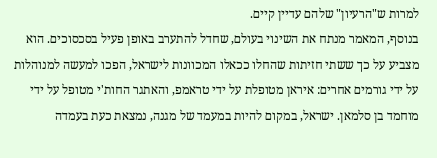למרות ש"הרעיון" שלהם עדיין קיים.
בנוסף, המאמר מנתח את השינוי בעולם, שחדל להתערב באופן פעיל בסכסוכים. הוא מצביע על כך ששתי חזיתות שהחלו ככאלו המכוונות לישראל, הפכו למעשה למנוהלות על ידי גורמים אחרים: איראן מטופלת על ידי טראמפ, והאתגר החות'י מטופל על ידי מוחמד בן סלמאן. ישראל, במקום להיות במעמד של מגנה, נמצאת כעת בעמדה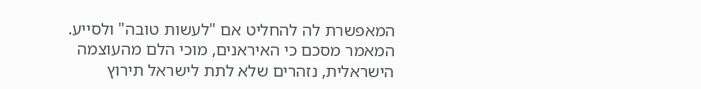המאפשרת לה להחליט אם "לעשות טובה" ולסייע.
המאמר מסכם כי האיראנים, מוכי הלם מהעוצמה הישראלית, נזהרים שלא לתת לישראל תירוץ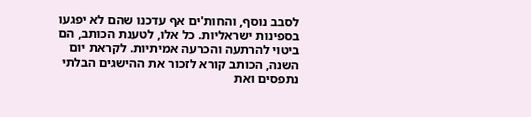לסבב נוסף, והחות'ים אף עדכנו שהם לא יפגעו בספינות ישראליות. כל אלו, לטענת הכותב, הם ביטוי להרתעה והכרעה אמיתיות. לקראת יום השנה, הכותב קורא לזכור את ההישגים הבלתי נתפסים ואת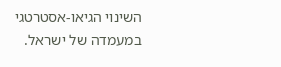השינוי הגיאו-אסטרטגי במעמדה של ישראל.